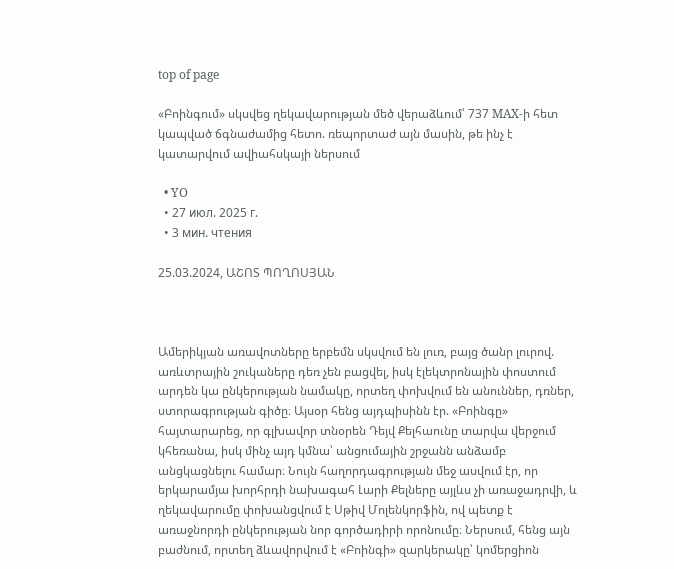top of page

«Բոինգում» սկսվեց ղեկավարության մեծ վերաձևում՝ 737 MAX-ի հետ կապված ճգնաժամից հետո. ռեպորտաժ այն մասին, թե ինչ է կատարվում ավիահսկայի ներսում

  • YO
  • 27 июл. 2025 г.
  • 3 мин. чтения

25.03.2024, ԱՇՈՏ ՊՈՂՈՍՅԱՆ



Ամերիկյան առավոտները երբեմն սկսվում են լուռ, բայց ծանր լուրով. առևտրային շուկաները դեռ չեն բացվել, իսկ էլեկտրոնային փոստում արդեն կա ընկերության նամակը, որտեղ փոխվում են անուններ, դռներ, ստորագրության գիծը։ Այսօր հենց այդպիսինն էր. «Բոինգը» հայտարարեց, որ գլխավոր տնօրեն Դեյվ Քելհաունը տարվա վերջում կհեռանա, իսկ մինչ այդ կմնա՝ անցումային շրջանն անձամբ անցկացնելու համար։ Նույն հաղորդագրության մեջ ասվում էր, որ երկարամյա խորհրդի նախագահ Լարի Քելները այլևս չի առաջադրվի, և ղեկավարումը փոխանցվում է Սթիվ Մոլենկորֆին, ով պետք է առաջնորդի ընկերության նոր գործադիրի որոնումը։ Ներսում, հենց այն բաժնում, որտեղ ձևավորվում է «Բոինգի» զարկերակը՝ կոմերցիոն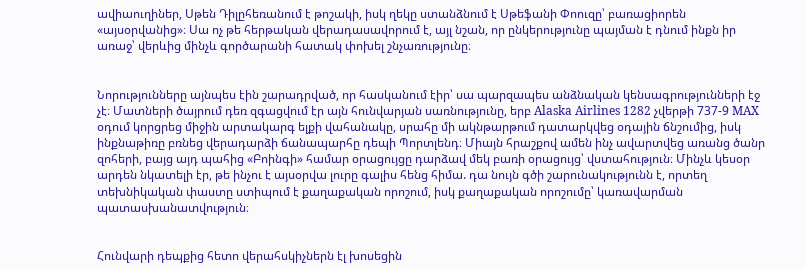ավիաուղիներ, Սթեն Դիլըհեռանում է թոշակի, իսկ ղեկը ստանձնում է Սթեֆանի Փոուզը՝ բառացիորեն «այսօրվանից»։ Սա ոչ թե հերթական վերադասավորում է, այլ նշան, որ ընկերությունը պայման է դնում ինքն իր առաջ՝ վերևից մինչև գործարանի հատակ փոխել շնչառությունը։


Նորությունները այնպես էին շարադրված, որ հասկանում էիր՝ սա պարզապես անձնական կենսագրությունների էջ չէ։ Մատների ծայրում դեռ զգացվում էր այն հունվարյան սառնությունը, երբ Alaska Airlines 1282 չվերթի 737-9 MAX օդում կորցրեց միջին արտակարգ ելքի վահանակը, սրահը մի ակնթարթում դատարկվեց օդային ճնշումից, իսկ ինքնաթիռը բռնեց վերադարձի ճանապարհը դեպի Պորտլենդ։ Միայն հրաշքով ամեն ինչ ավարտվեց առանց ծանր զոհերի, բայց այդ պահից «Բոինգի» համար օրացույցը դարձավ մեկ բառի օրացույց՝ վստահություն։ Մինչև կեսօր արդեն նկատելի էր, թե ինչու է այսօրվա լուրը գալիս հենց հիմա. դա նույն գծի շարունակությունն է, որտեղ տեխնիկական փաստը ստիպում է քաղաքական որոշում, իսկ քաղաքական որոշումը՝ կառավարման պատասխանատվություն։


Հունվարի դեպքից հետո վերահսկիչներն էլ խոսեցին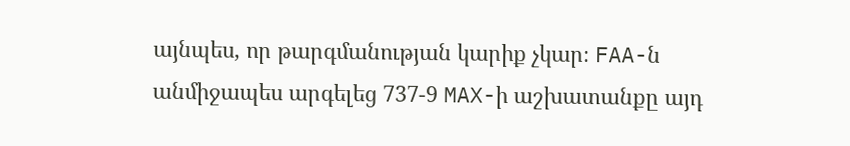այնպես, որ թարգմանության կարիք չկար։ FAA-ն անմիջապես արգելեց 737-9 MAX-ի աշխատանքը այդ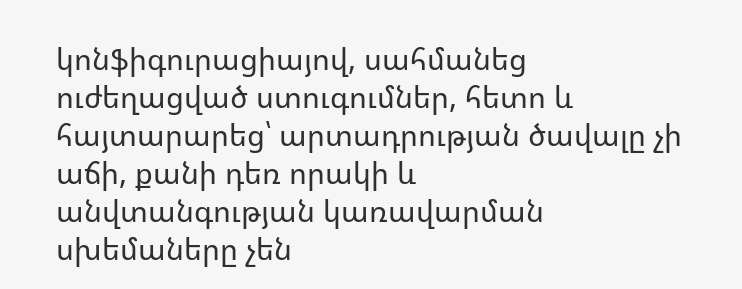կոնֆիգուրացիայով, սահմանեց ուժեղացված ստուգումներ, հետո և հայտարարեց՝ արտադրության ծավալը չի աճի, քանի դեռ որակի և անվտանգության կառավարման սխեմաները չեն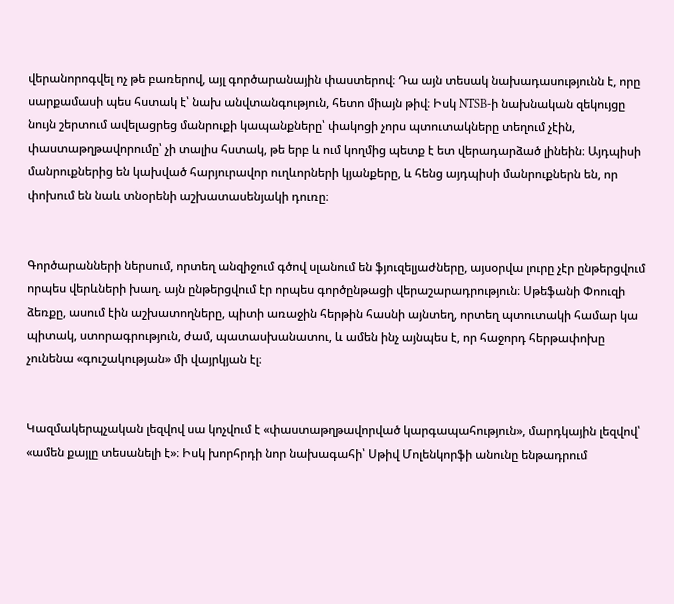վերանորոգվել ոչ թե բառերով, այլ գործարանային փաստերով։ Դա այն տեսակ նախադասությունն է, որը սարքամասի պես հստակ է՝ նախ անվտանգություն, հետո միայն թիվ։ Իսկ NTSB-ի նախնական զեկույցը նույն շերտում ավելացրեց մանրուքի կապանքները՝ փակոցի չորս պտուտակները տեղում չէին, փաստաթղթավորումը՝ չի տալիս հստակ, թե երբ և ում կողմից պետք է ետ վերադարձած լինեին։ Այդպիսի մանրուքներից են կախված հարյուրավոր ուղևորների կյանքերը, և հենց այդպիսի մանրուքներն են, որ փոխում են նաև տնօրենի աշխատասենյակի դուռը։


Գործարանների ներսում, որտեղ անզիջում գծով սլանում են ֆյուզելյաժները, այսօրվա լուրը չէր ընթերցվում որպես վերևների խաղ. այն ընթերցվում էր որպես գործընթացի վերաշարադրություն։ Սթեֆանի Փոուզի ձեռքը, ասում էին աշխատողները, պիտի առաջին հերթին հասնի այնտեղ, որտեղ պտուտակի համար կա պիտակ, ստորագրություն, ժամ, պատասխանատու, և ամեն ինչ այնպես է, որ հաջորդ հերթափոխը չունենա «գուշակության» մի վայրկյան էլ։


Կազմակերպչական լեզվով սա կոչվում է «փաստաթղթավորված կարգապահություն», մարդկային լեզվով՝ «ամեն քայլը տեսանելի է»։ Իսկ խորհրդի նոր նախագահի՝ Սթիվ Մոլենկորֆի անունը ենթադրում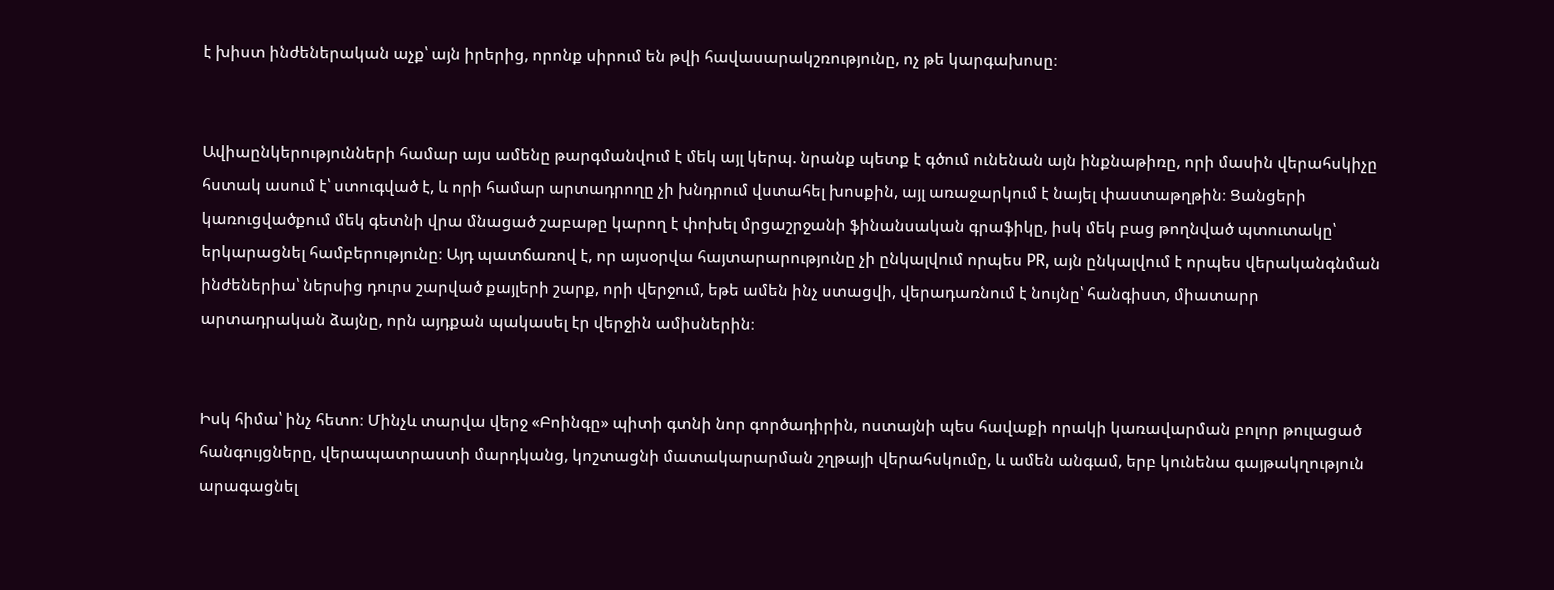է խիստ ինժեներական աչք՝ այն իրերից, որոնք սիրում են թվի հավասարակշռությունը, ոչ թե կարգախոսը։


Ավիաընկերությունների համար այս ամենը թարգմանվում է մեկ այլ կերպ. նրանք պետք է գծում ունենան այն ինքնաթիռը, որի մասին վերահսկիչը հստակ ասում է՝ ստուգված է, և որի համար արտադրողը չի խնդրում վստահել խոսքին, այլ առաջարկում է նայել փաստաթղթին։ Ցանցերի կառուցվածքում մեկ գետնի վրա մնացած շաբաթը կարող է փոխել մրցաշրջանի ֆինանսական գրաֆիկը, իսկ մեկ բաց թողնված պտուտակը՝ երկարացնել համբերությունը։ Այդ պատճառով է, որ այսօրվա հայտարարությունը չի ընկալվում որպես PR, այն ընկալվում է որպես վերականգնման ինժեներիա՝ ներսից դուրս շարված քայլերի շարք, որի վերջում, եթե ամեն ինչ ստացվի, վերադառնում է նույնը՝ հանգիստ, միատարր արտադրական ձայնը, որն այդքան պակասել էր վերջին ամիսներին։


Իսկ հիմա՝ ինչ հետո։ Մինչև տարվա վերջ «Բոինգը» պիտի գտնի նոր գործադիրին, ոստայնի պես հավաքի որակի կառավարման բոլոր թուլացած հանգույցները, վերապատրաստի մարդկանց, կոշտացնի մատակարարման շղթայի վերահսկումը, և ամեն անգամ, երբ կունենա գայթակղություն արագացնել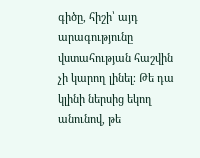գիծը, հիշի՝ այդ արագությունը վստահության հաշվին չի կարող լինել։ Թե դա կլինի ներսից եկող անունով, թե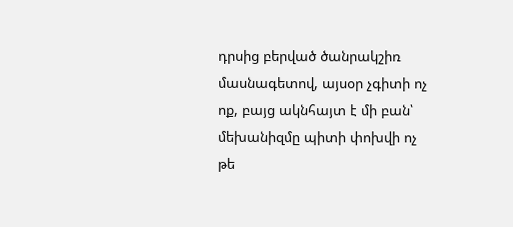դրսից բերված ծանրակշիռ մասնագետով, այսօր չգիտի ոչ ոք, բայց ակնհայտ է մի բան՝ մեխանիզմը պիտի փոխվի ոչ թե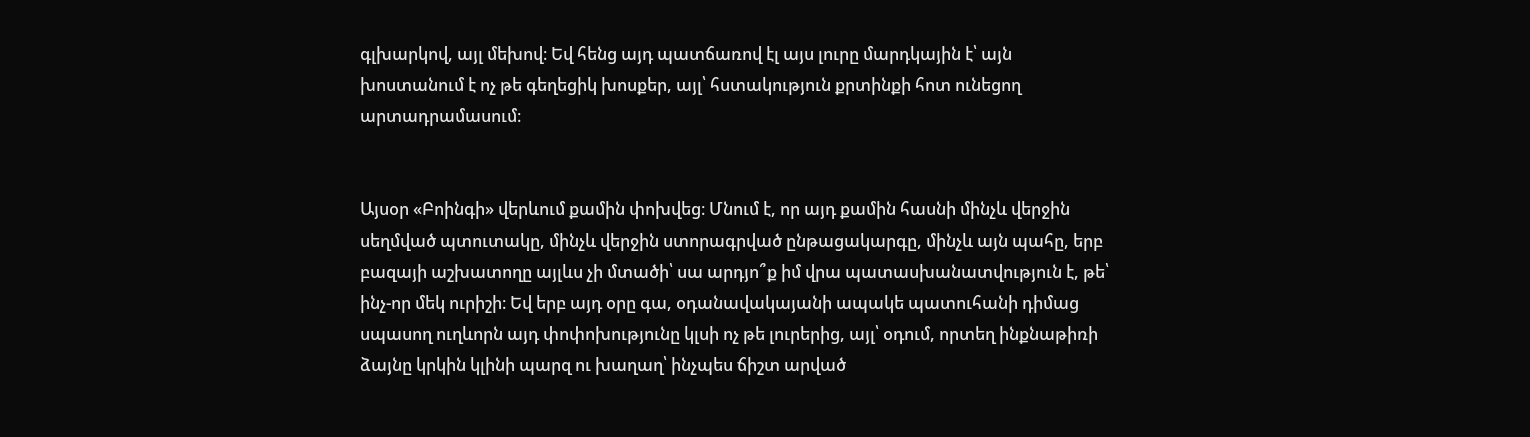գլխարկով, այլ մեխով։ Եվ հենց այդ պատճառով էլ այս լուրը մարդկային է՝ այն խոստանում է ոչ թե գեղեցիկ խոսքեր, այլ՝ հստակություն քրտինքի հոտ ունեցող արտադրամասում։


Այսօր «Բոինգի» վերևում քամին փոխվեց։ Մնում է, որ այդ քամին հասնի մինչև վերջին սեղմված պտուտակը, մինչև վերջին ստորագրված ընթացակարգը, մինչև այն պահը, երբ բազայի աշխատողը այլևս չի մտածի՝ սա արդյո՞ք իմ վրա պատասխանատվություն է, թե՝ ինչ-որ մեկ ուրիշի։ Եվ երբ այդ օրը գա, օդանավակայանի ապակե պատուհանի դիմաց սպասող ուղևորն այդ փոփոխությունը կլսի ոչ թե լուրերից, այլ՝ օդում, որտեղ ինքնաթիռի ձայնը կրկին կլինի պարզ ու խաղաղ՝ ինչպես ճիշտ արված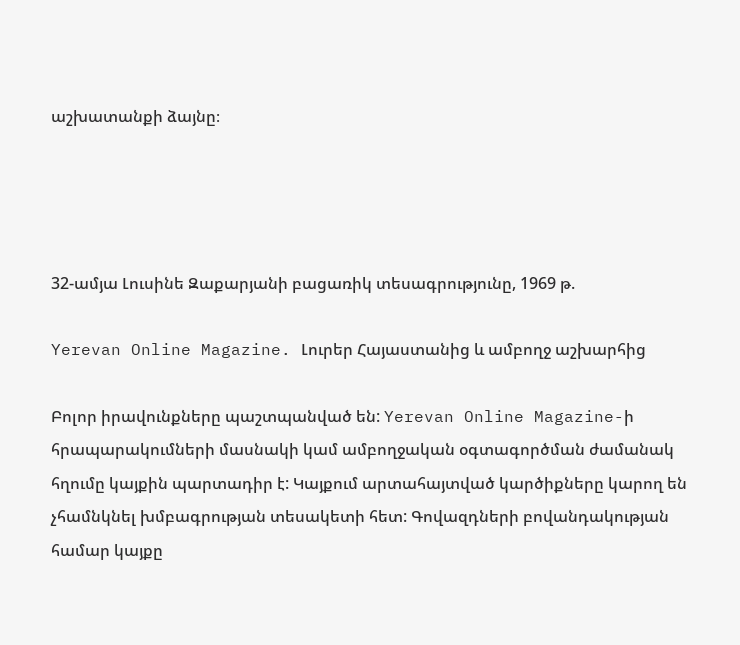աշխատանքի ձայնը։




32-ամյա Լուսինե Զաքարյանի բացառիկ տեսագրությունը, 1969 թ.

Yerevan Online Magazine. Լուրեր Հայաստանից և ամբողջ աշխարհից

Բոլոր իրավունքները պաշտպանված են: Yerevan Online Magazine-ի հրապարակումների մասնակի կամ ամբողջական օգտագործման ժամանակ հղումը կայքին պարտադիր է: Կայքում արտահայտված կարծիքները կարող են չհամնկնել խմբագրության տեսակետի հետ: Գովազդների բովանդակության համար կայքը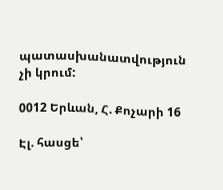պատասխանատվություն չի կրում:

0012 Երևան, Հ. Քոչարի 16

Էլ. հասցե՝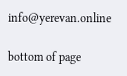info@yerevan.online

bottom of page